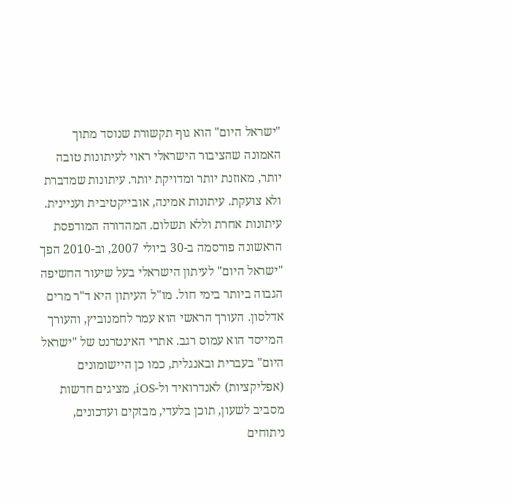"ישראל היום" הוא גוף תקשורת שנוסד מתוך האמונה שהציבור הישראלי ראוי לעיתונות טובה יותר, מאוזנת יותר ומדויקת יותר. עיתונות שמדברת ולא צועקת. עיתונות אמינה, אובייקטיבית ועניינית. עיתונות אחרת וללא תשלום. המהדורה המודפסת הראשונה פורסמה ב-30 ביולי 2007, וב-2010 הפך "ישראל היום" לעיתון הישראלי בעל שיעור החשיפה הגבוה ביותר בימי חול. מו"ל העיתון היא ד"ר מרים אדלסון. העורך הראשי הוא עמר לחמנוביץ, והעורך המייסד הוא עמוס רגב. אתרי האינטרנט של "ישראל היום" בעברית ובאנגלית, כמו כן היישומונים (אפליקציות) לאנדרואיד ול-iOS, מציגים חדשות מסביב לשעון, תוכן בלעדי, מבזקים ועדכונים, ניתוחים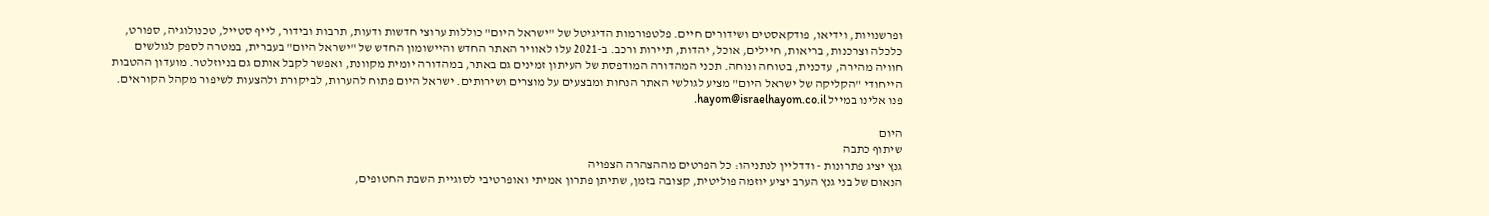ופרשנויות, וידיאו, פודקאסטים ושידורים חיים. פלטפורמות הדיגיטל של "ישראל היום" כוללות ערוצי חדשות ודעות, תרבות ובידור, לייף סטייל, טכנולוגיה, ספורט, כלכלה וצרכנות, בריאות, חיילים, אוכל, יהדות, תיירות ורכב. ב-2021 עלו לאוויר האתר החדש והיישומון החדש של "ישראל היום" בעברית, במטרה לספק לגולשים חוויה מהירה, עדכנית, בטוחה ונוחה. תכני המהדורה המודפסת של העיתון זמינים גם באתר, במהדורה יומית מקוונת, ואפשר לקבל אותם גם בניוזלטר. מועדון ההטבות הייחודי "הקליקה של ישראל היום" מציע לגולשי האתר הנחות ומבצעים על מוצרים ושירותים. ישראל היום פתוח להערות, לביקורת ולהצעות לשיפור מקהל הקוראים. פנו אלינו במייל hayom@israelhayom.co.il.

היום
שיתוף כתבה
גנץ יציג פתרונות - ודדליין לנתניהו: כל הפרטים מההצהרה הצפויה
הנאום של בני גנץ הערב יציע יוזמה פוליטית, קצובה בזמן, שתיתן פתרון אמיתי ואופרטיבי לסוגיית השבת החטופים,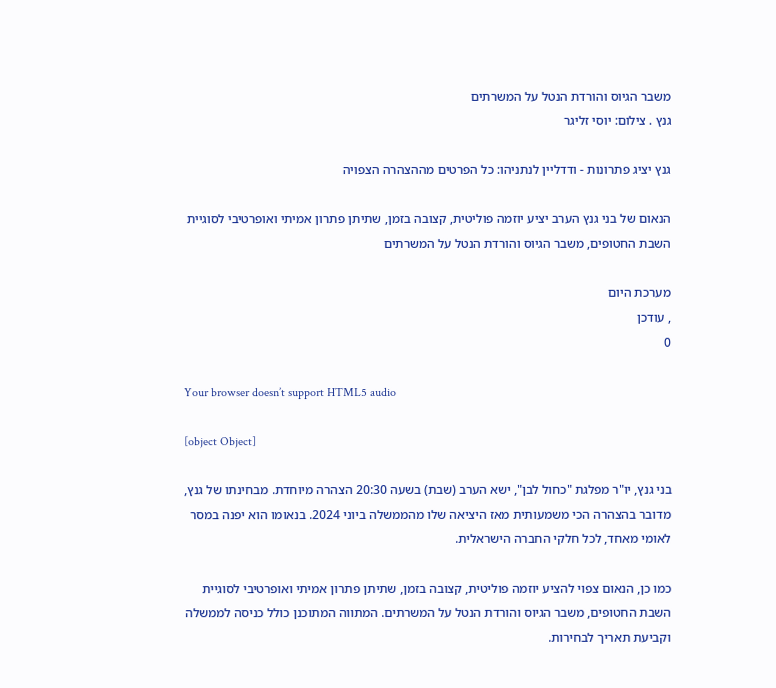משבר הגיוס והורדת הנטל על המשרתים
גנץ . צילום: יוסי זליגר

גנץ יציג פתרונות - ודדליין לנתניהו: כל הפרטים מההצהרה הצפויה

הנאום של בני גנץ הערב יציע יוזמה פוליטית, קצובה בזמן, שתיתן פתרון אמיתי ואופרטיבי לסוגיית השבת החטופים, משבר הגיוס והורדת הנטל על המשרתים

מערכת היום
, עודכן
0

Your browser doesn’t support HTML5 audio

[object Object]

בני גנץ, יו"ר מפלגת "כחול לבן", ישא הערב (שבת) בשעה 20:30 הצהרה מיוחדת. מבחינתו של גנץ, מדובר בהצהרה הכי משמעותית מאז היציאה שלו מהממשלה ביוני 2024. בנאומו הוא יפנה במסר לאומי מאחד, לכל חלקי החברה הישראלית.

כמו כן, הנאום צפוי להציע יוזמה פוליטית, קצובה בזמן, שתיתן פתרון אמיתי ואופרטיבי לסוגיית השבת החטופים, משבר הגיוס והורדת הנטל על המשרתים. המתווה המתוכנן כולל כניסה לממשלה וקביעת תאריך לבחירות.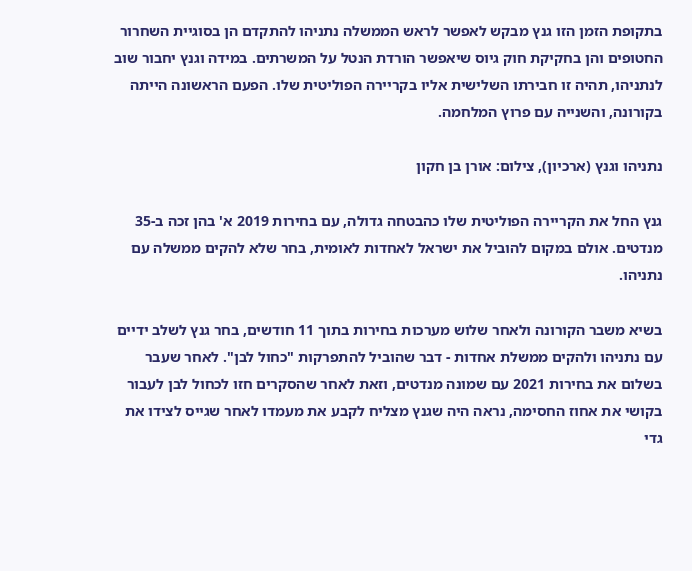בתקופת הזמן הזו גנץ מבקש לאפשר לראש הממשלה נתניהו להתקדם הן בסוגיית השחרור החטופים והן בחקיקת חוק גיוס שיאפשר הורדת הנטל על המשרתים. במידה וגנץ יחבור שוב לנתניהו, תהיה זו חבירתו השלישית אליו בקריירה הפוליטית שלו. הפעם הראשונה הייתה בקורונה, והשנייה עם פרוץ המלחמה.

נתניהו וגנץ (ארכיון), צילום: אורן בן חקון

גנץ החל את הקריירה הפוליטית שלו כהבטחה גדולה, עם בחירות 2019 א' בהן זכה ב-35 מנדטים. אולם במקום להוביל את ישראל לאחדות לאומית, בחר שלא להקים ממשלה עם נתניהו.

בשיא משבר הקורונה ולאחר שלוש מערכות בחירות בתוך 11 חודשים, בחר גנץ לשלב ידיים עם נתניהו ולהקים ממשלת אחדות - דבר שהוביל להתפרקות "כחול לבן". לאחר שעבר בשלום את בחירות 2021 עם שמונה מנדטים, וזאת לאחר שהסקרים חזו לכחול לבן לעבור בקושי את אחוז החסימה, נראה היה שגנץ מצליח לקבע את מעמדו לאחר שגייס לצידו את גדי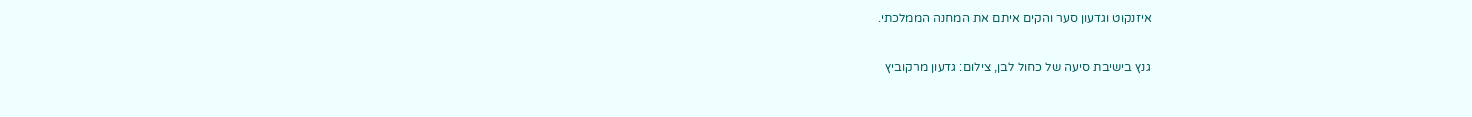איזנקוט וגדעון סער והקים איתם את המחנה הממלכתי.

גנץ בישיבת סיעה של כחול לבן, צילום: גדעון מרקוביץ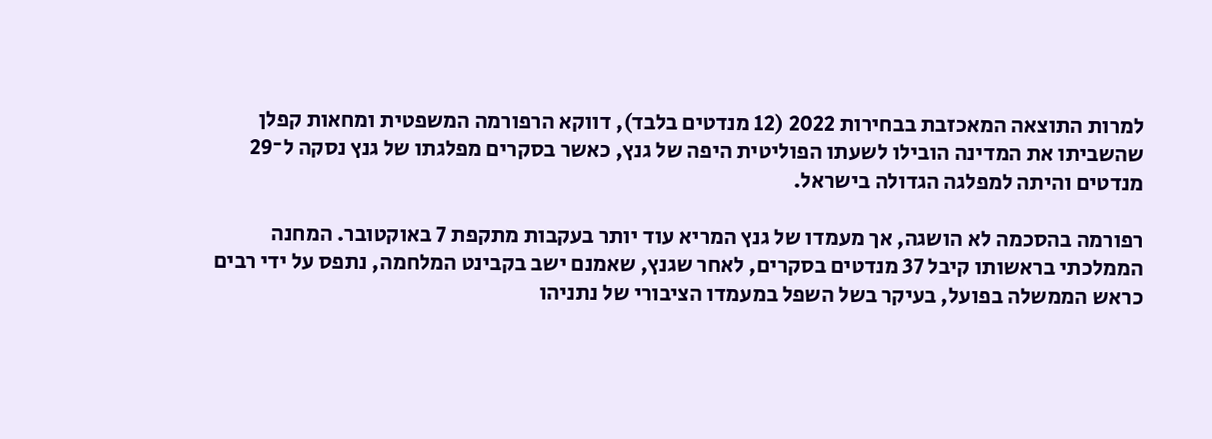למרות התוצאה המאכזבת בבחירות 2022 (12 מנדטים בלבד), דווקא הרפורמה המשפטית ומחאות קפלן שהשביתו את המדינה הובילו לשעתו הפוליטית היפה של גנץ, כאשר בסקרים מפלגתו של גנץ נסקה ל־29 מנדטים והיתה למפלגה הגדולה בישראל.

רפורמה בהסכמה לא הושגה, אך מעמדו של גנץ המריא עוד יותר בעקבות מתקפת 7 באוקטובר. המחנה הממלכתי בראשותו קיבל 37 מנדטים בסקרים, לאחר שגנץ, שאמנם ישב בקבינט המלחמה, נתפס על ידי רבים כראש הממשלה בפועל, בעיקר בשל השפל במעמדו הציבורי של נתניהו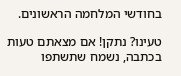בחודשי המלחמה הראשונים.

טעינו? נתקן! אם מצאתם טעות בכתבה, נשמח שתשתפו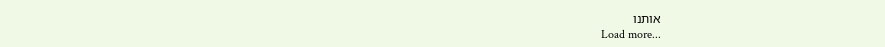אותנו
Load more...